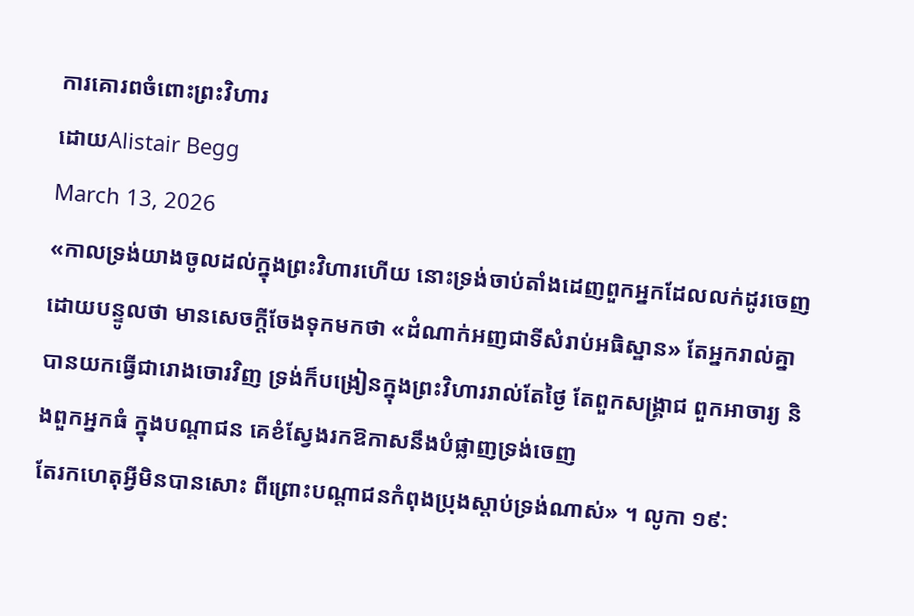ការគោរពចំពោះព្រះវិហារ
ដោយAlistair Begg
March 13, 2026
«កាលទ្រង់យាងចូលដល់ក្នុងព្រះវិហារហើយ នោះទ្រង់ចាប់តាំងដេញពួកអ្នកដែលលក់ដូរចេញ ដោយបន្ទូលថា មានសេចក្ដីចែងទុកមកថា «ដំណាក់អញជាទីសំរាប់អធិស្ឋាន» តែអ្នករាល់គ្នាបានយកធ្វើជារោងចោរវិញ ទ្រង់ក៏បង្រៀនក្នុងព្រះវិហាររាល់តែថ្ងៃ តែពួកសង្គ្រាជ ពួកអាចារ្យ និងពួកអ្នកធំ ក្នុងបណ្ដាជន គេខំស្វែងរកឱកាសនឹងបំផ្លាញទ្រង់ចេញ
តែរកហេតុអ្វីមិនបានសោះ ពីព្រោះបណ្ដាជនកំពុងប្រុងស្ដាប់ទ្រង់ណាស់» ។ លូកា ១៩: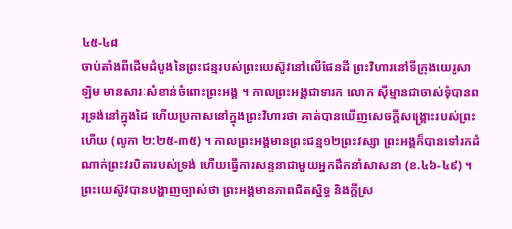៤៥-៤៨
ចាប់តាំងពីដើមដំបូងនៃព្រះជន្មរបស់ព្រះយេស៊ូវនៅលើផែនដី ព្រះវិហារនៅទីក្រុងយេរូសាឡិម មានសារៈសំខាន់ចំពោះព្រះអង្គ ។ កាលព្រះអង្គជាទារក លោក ស៊ីម្មានជាចាស់ទុំបានពរទ្រង់នៅក្នុងដៃ ហើយប្រកាសនៅក្នុងព្រះវិហារថា គាត់បានឃើញសេចក្តីសង្គ្រោះរបស់ព្រះហើយ (លូកា ២:២៥-៣៥) ។ កាលព្រះអង្គមានព្រះជន្ម១២ព្រះវស្សា ព្រះអង្គក៏បានទៅរកដំណាក់ព្រះវរបិតារបស់ទ្រង់ ហើយធ្វើការសន្ទនាជាមួយអ្នកដឹកនាំសាសនា (ខ.៤៦-៤៩) ។ ព្រះយេស៊ូវបានបង្ហាញច្បាស់ថា ព្រះអង្គមានភាពជិតស្និទ្ធ និងក្តីស្រ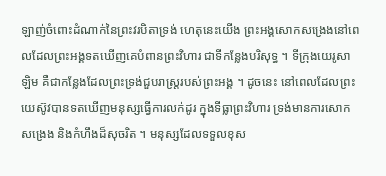ឡាញ់ចំពោះដំណាក់នៃព្រះវរបិតាទ្រង់ ហេតុនេះយើង ព្រះអង្គសោកសង្រេងនៅពេលដែលព្រះអង្គទតឃើញគេបំពានព្រះវិហារ ជាទីកន្លែងបរិសុទ្ធ ។ ទីក្រុងយេរូសាឡិម គឺជាកន្លែងដែលព្រះទ្រង់ជួបរាស្រ្តរបស់ព្រះអង្គ ។ ដូចនេះ នៅពេលដែលព្រះយេស៊ូវបានទតឃើញមនុស្សធ្វើការលក់ដូរ ក្នុងទីធ្លាព្រះវិហារ ទ្រង់មានការសោកសង្រេង និងកំហឹងដ៏សុចរិត ។ មនុស្សដែលទទួលខុស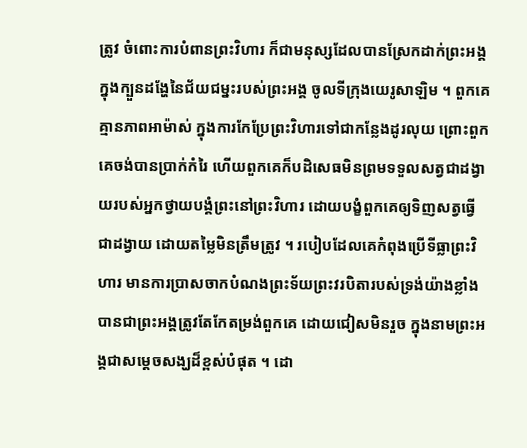ត្រូវ ចំពោះការបំពានព្រះវិហារ ក៏ជាមនុស្សដែលបានស្រែកដាក់ព្រះអង្គ ក្នុងក្បួនដង្ហែនៃជ័យជម្នះរបស់ព្រះអង្គ ចូលទីក្រុងយេរូសាឡិម ។ ពួកគេគ្មានភាពអាម៉ាស់ ក្នុងការកែប្រែព្រះវិហារទៅជាកន្លែងដូរលុយ ព្រោះពួកគេចង់បានប្រាក់កំរៃ ហើយពួកគេក៏បដិសេធមិនព្រមទទួលសត្វជាដង្វាយរបស់អ្នកថ្វាយបង្គំព្រះនៅព្រះវិហារ ដោយបង្ខំពួកគេឲ្យទិញសត្វធ្វើជាដង្វាយ ដោយតម្លៃមិនត្រឹមត្រូវ ។ របៀបដែលគេកំពុងប្រើទីធ្លាព្រះវិហារ មានការប្រាសចាកបំណងព្រះទ័យព្រះវរបិតារបស់ទ្រង់យ៉ាងខ្លាំង បានជាព្រះអង្គត្រូវតែកែតម្រង់ពួកគេ ដោយជៀសមិនរួច ក្នុងនាមព្រះអង្គជាសម្តេចសង្ឃដ៏ខ្ពស់បំផុត ។ ដោ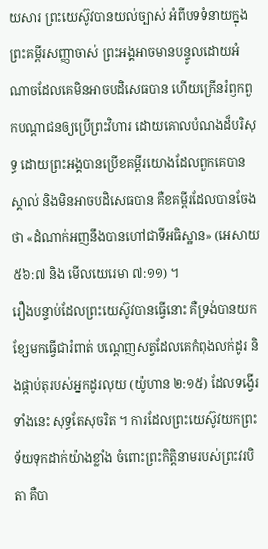យសារ ព្រះយេស៊ូវបានយល់ច្បាស់ អំពីបទទំនាយក្នុងព្រះគម្ពីរសញ្ញាចាស់ ព្រះអង្គអាចមានបន្ទូលដោយអំណាចដែលគេមិនអាចបដិសេធបាន ហើយក្រើនរំឭកពួកបណ្តាជនឲ្យប្រើព្រះវិហារ ដោយគោលបំណងដ៏បរិសុទ្ធ ដោយព្រះអង្គបានប្រើខគម្ពីរយោងដែលពួកគេបានស្គាល់ និងមិនអាចបដិសេធបាន គឺខគម្ពីរដែលបានចែងថា «ដំណាក់អញនឹងបានហៅជាទីអធិស្ឋាន» (អេសាយ ៥៦:៧ និង មើលយេរេមា ៧:១១) ។
រឿងបន្ទាប់ដែលព្រះយេស៊ូវបានធ្វើនោះ គឺទ្រង់បានយកខ្សែមកធ្វើជារំពាត់ បណ្តេញសត្វដែលគេកំពុងលក់ដូរ និងផ្កាប់តុរបស់អ្នកដូរលុយ (យ៉ូហាន ២:១៥) ដែលទង្វើរទាំងនេះ សុទ្ធតែសុចរិត ។ ការដែលព្រះយេស៊ូវយកព្រះទ័យទុកដាក់យ៉ាងខ្លាំង ចំពោះព្រះកិត្តិនាមរបស់ព្រះវរបិតា គឺបា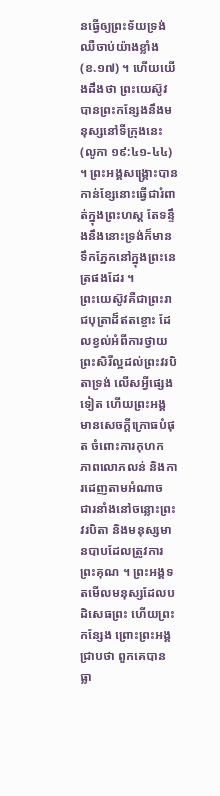នធ្វើឲ្យព្រះទ័យទ្រង់ឈឺចាប់យ៉ាងខ្លាំង (ខ.១៧) ។ ហើយយើងដឹងថា ព្រះយេស៊ូវបានព្រះកន្សែងនឹងមនុស្សនៅទីក្រុងនេះ (លូកា ១៩:៤១-៤៤) ។ ព្រះអង្គសង្គ្រោះបានកាន់ខ្សែនោះធ្វើជារំពាត់ក្នុងព្រះហស្ត តែទន្ទឹងនឹងនោះទ្រង់ក៏មានទឹកភ្នែកនៅក្នុងព្រះនេត្រផងដែរ ។
ព្រះយេស៊ូវគឺជាព្រះរាជបុត្រាដ៏ឥតខ្ចោះ ដែលខ្វល់អំពីការថ្វាយព្រះសិរីល្អដល់ព្រះវរបិតាទ្រង់ លើសអ្វីផ្សេងទៀត ហើយព្រះអង្គមានសេចក្តីក្រោធបំផុត ចំពោះការកុហក ភាពលោភលន់ និងការដេញតាមអំណាច ជារនាំងនៅចន្លោះព្រះវរបិតា និងមនុស្សមានបាបដែលត្រូវការព្រះគុណ ។ ព្រះអង្គទតមើលមនុស្សដែលបដិសេធព្រះ ហើយព្រះកន្សែង ព្រោះព្រះអង្គជ្រាបថា ពួកគេបានធ្លា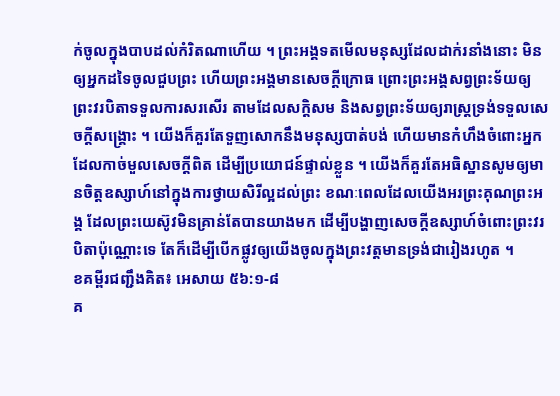ក់ចូលក្នុងបាបដល់កំរិតណាហើយ ។ ព្រះអង្គទតមើលមនុស្សដែលដាក់រនាំងនោះ មិនឲ្យអ្នកដទៃចូលជួបព្រះ ហើយព្រះអង្គមានសេចក្តីក្រោធ ព្រោះព្រះអង្គសព្វព្រះទ័យឲ្យព្រះវរបិតាទទួលការសរសើរ តាមដែលសក្ដិសម និងសព្វព្រះទ័យឲ្យរាស្រ្តទ្រង់ទទួលសេចក្តីសង្គ្រោះ ។ យើងក៏គួរតែទួញសោកនឹងមនុស្សបាត់បង់ ហើយមានកំហឹងចំពោះអ្នកដែលកាច់មួលសេចក្តីពិត ដើម្បីប្រយោជន៍ផ្ទាល់ខ្លួន ។ យើងក៏គួរតែអធិស្ឋានសូមឲ្យមានចិត្តឧស្សាហ៍នៅក្នុងការថ្វាយសិរីល្អដល់ព្រះ ខណៈពេលដែលយើងអរព្រះគុណព្រះអង្គ ដែលព្រះយេស៊ូវមិនគ្រាន់តែបានយាងមក ដើម្បីបង្ហាញសេចក្តីឧស្សាហ៍ចំពោះព្រះវរបិតាប៉ុណ្ណោះទេ តែក៏ដើម្បីបើកផ្លូវឲ្យយើងចូលក្នុងព្រះវត្តមានទ្រង់ជារៀងរហូត ។
ខគម្ពីរជញ្ជឹងគិត៖ អេសាយ ៥៦:១-៨
គ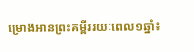ម្រោងអានព្រះគម្ពីររយៈពេល១ឆ្នាំ៖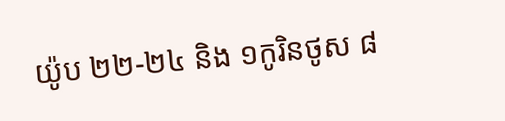យ៉ូប ២២-២៤ និង ១កូរិនថូស ៨